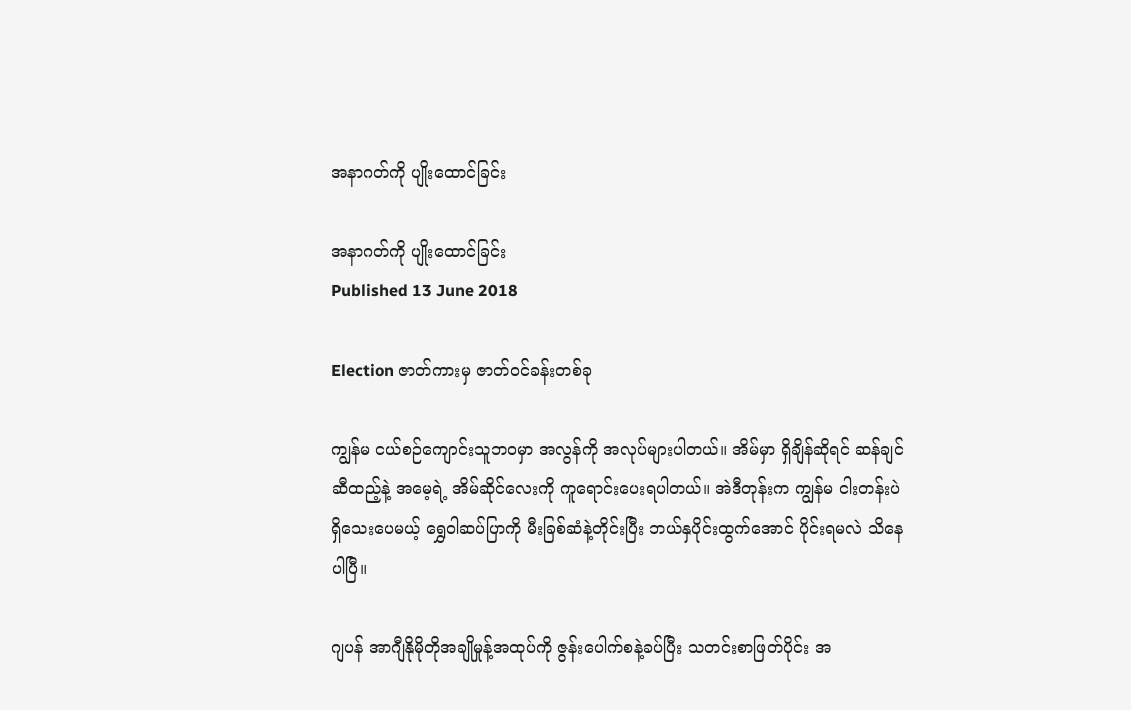အနာဂတ်ကို ပျိုးထောင်ခြင်း

အနာဂတ်ကို ပျိုးထောင်ခြင်း
Published 13 June 2018

Election ဇာတ်ကားမှ ဇာတ်ဝင်ခန်းတစ်ခု

ကျွန်မ ငယ်စဉ်ကျောင်းသူဘဝမှာ အလွန်ကို အလုပ်များပါတယ်။ အိမ်မှာ ရှိချိန်ဆိုရင် ဆန်ချင် ဆီထည့်နဲ့ အမေ့ရဲ့ အိမ်ဆိုင်လေးကို ကူရောင်းပေးရပါတယ်။ အဲဒီတုန်းက ကျွန်မ ငါးတန်းပဲရှိသေးပေမယ့် ရွှေဝါဆပ်ပြာကို မီးခြစ်ဆံနဲ့တိုင်းပြီး ဘယ်နှပိုင်းထွက်အောင် ပိုင်းရမလဲ သိနေပါပြီ။

ဂျပန် အာဂျီနိုမိုတိုအချိုမှုန့်အထုပ်ကို ဇွန်းပေါက်စနဲ့ခပ်ပြီး သတင်းစာဖြတ်ပိုင်း အ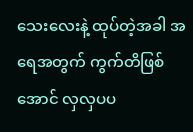သေးလေးနဲ့ ထုပ်တဲ့အခါ အရေအတွက် ကွက်တိဖြစ်အောင် လှလှပပ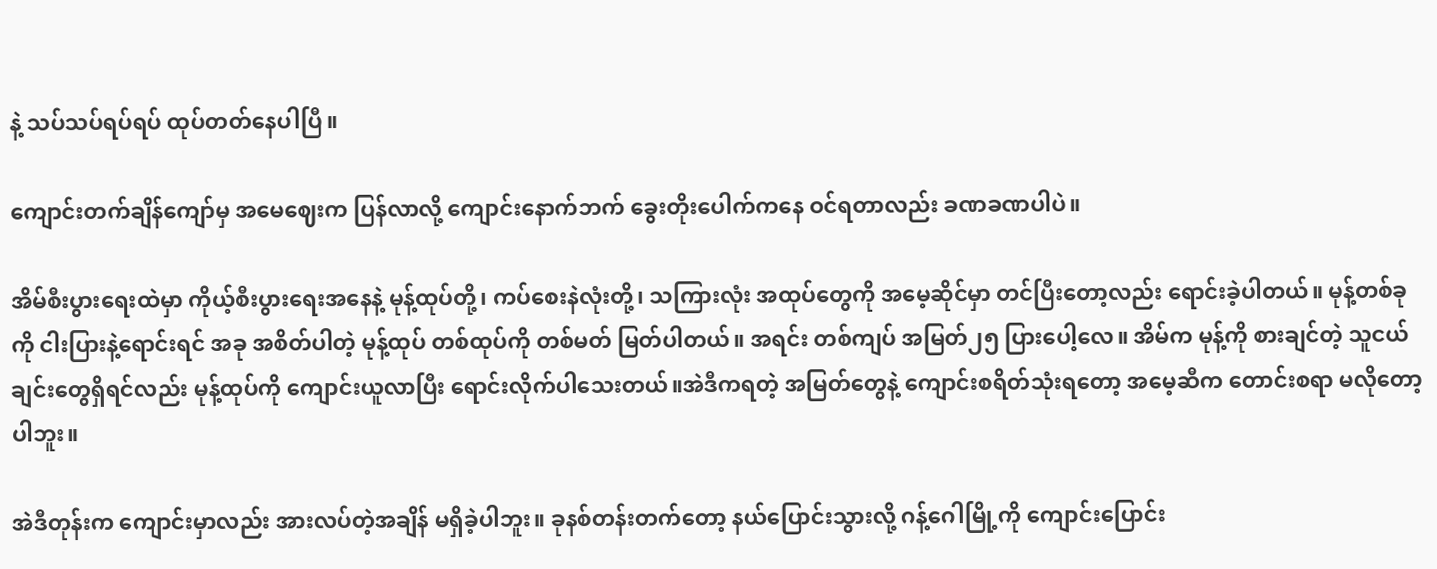နဲ့ သပ်သပ်ရပ်ရပ် ထုပ်တတ်နေပါပြီ။

ကျောင်းတက်ချိန်ကျော်မှ အမေဈေးက ပြန်လာလို့ ကျောင်းနောက်ဘက် ခွေးတိုးပေါက်ကနေ ဝင်ရတာလည်း ခဏခဏပါပဲ။

အိမ်စီးပွားရေးထဲမှာ ကိုယ့်စီးပွားရေးအနေနဲ့ မုန့်ထုပ်တို့၊ ကပ်စေးနဲလုံးတို့၊ သကြားလုံး အထုပ်တွေကို အမေ့ဆိုင်မှာ တင်ပြီးတော့လည်း ရောင်းခဲ့ပါတယ်။ မုန့်တစ်ခုကို ငါးပြားနဲ့ရောင်းရင် အခု အစိတ်ပါတဲ့ မုန့်ထုပ် တစ်ထုပ်ကို တစ်မတ် မြတ်ပါတယ်။ အရင်း တစ်ကျပ် အမြတ်၂၅ ပြားပေါ့လေ။ အိမ်က မုန့်ကို စားချင်တဲ့ သူငယ်ချင်းတွေရှိရင်လည်း မုန့်ထုပ်ကို ကျောင်းယူလာပြီး ရောင်းလိုက်ပါသေးတယ်။အဲဒီကရတဲ့ အမြတ်တွေနဲ့ ကျောင်းစရိတ်သုံးရတော့ အမေ့ဆီက တောင်းစရာ မလိုတော့ပါဘူး။

အဲဒီတုန်းက ကျောင်းမှာလည်း အားလပ်တဲ့အချိန် မရှိခဲ့ပါဘူး။ ခုနစ်တန်းတက်တော့ နယ်ပြောင်းသွားလို့ ဂန့်ဂေါမြို့ကို ကျောင်းပြောင်း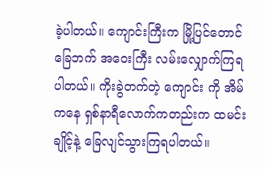ခဲ့ပါတယ်။ ကျောင်းကြီးက မြို့ပြင်တောင်ခြေဘက် အဝေးကြီး လမ်းလျှောက်ကြရပါတယ်။ ကိုးခွဲတက်တဲ့ ကျောင်း ကို အိမ်ကနေ ရှစ်နာရီလောက်ကတည်းက ထမင်းချိုင့်နဲ့ ခြေလျင်သွားကြရပါတယ်။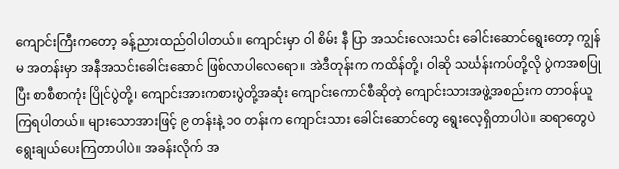ကျောင်းကြီးကတော့ ခန့်ညားထည်ဝါပါတယ်။ ကျောင်းမှာ ဝါ စိမ်း နီ ပြာ အသင်းလေးသင်း ခေါင်းဆောင်ရွေးတော့ ကျွန်မ အတန်းမှာ အနီအသင်းခေါင်းဆောင် ဖြစ်လာပါလေရော။ အဲဒီတုန်းက ကထိန်တို့၊ ဝါဆို သင်္ဃန်းကပ်တို့လို ပွဲကအစပြုပြီး စာစီစာကုံး ပြိုင်ပွဲတို့၊ ကျောင်းအားကစားပွဲတို့အဆုံး ကျောင်းကောင်စီဆိုတဲ့ ကျောင်းသားအဖွဲ့အစည်းက တာဝန်ယူကြရပါတယ်။ များသောအားဖြင့် ၉ တန်းနဲ့ ၁၀ တန်းက ကျောင်းသား ခေါင်းဆောင်တွေ ရွေးလေ့ရှိတာပါပဲ။ ဆရာတွေပဲ ရွေးချယ်ပေးကြတာပါပဲ။ အခန်းလိုက် အ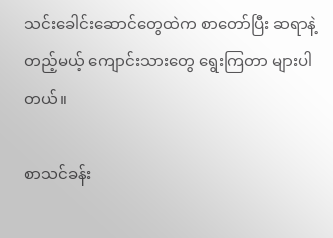သင်းခေါင်းဆောင်တွေထဲက စာတော်ပြီး ဆရာနဲ့တည့်မယ့် ကျောင်းသားတွေ ရွေးကြတာ များပါတယ်။

စာသင်ခန်း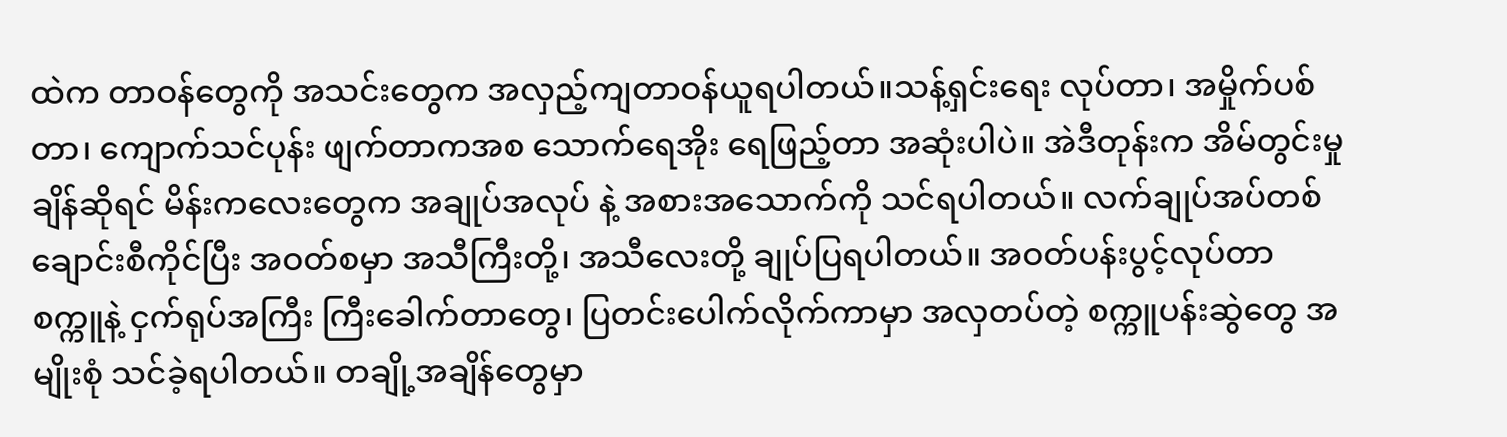ထဲက တာဝန်တွေကို အသင်းတွေက အလှည့်ကျတာဝန်ယူရပါတယ်။သန့်ရှင်းရေး လုပ်တာ၊ အမှိုက်ပစ်တာ၊ ကျောက်သင်ပုန်း ဖျက်တာကအစ သောက်ရေအိုး ရေဖြည့်တာ အဆုံးပါပဲ။ အဲဒီတုန်းက အိမ်တွင်းမှုချိန်ဆိုရင် မိန်းကလေးတွေက အချုပ်အလုပ် နဲ့ အစားအသောက်ကို သင်ရပါတယ်။ လက်ချုပ်အပ်တစ်ချောင်းစီကိုင်ပြီး အဝတ်စမှာ အသီကြီးတို့၊ အသီလေးတို့ ချုပ်ပြရပါတယ်။ အဝတ်ပန်းပွင့်လုပ်တာ စက္ကူနဲ့ ငှက်ရုပ်အကြီး ကြီးခေါက်တာတွေ၊ ပြတင်းပေါက်လိုက်ကာမှာ အလှတပ်တဲ့ စက္ကူပန်းဆွဲတွေ အမျိုးစုံ သင်ခဲ့ရပါတယ်။ တချို့အချိန်တွေမှာ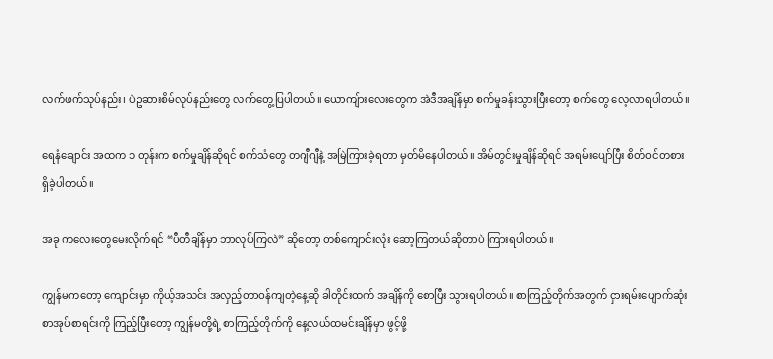လက်ဖက်သုပ်နည်း၊ ပဲဥဆားစိမ်လုပ်နည်းတွေ လက်တွေ့ပြပါတယ်။ ယောကျ်ားလေးတွေက အဲဒီအချိန်မှာ စက်မှုခန်းသွားပြီးတော့ စက်တွေ လေ့လာရပါတယ်။

ရေနံချောင်း အထက ၁ တုန်းက စက်မှုချိန်ဆိုရင် စက်သံတွေ တဂျီဂျီနဲ့ အမြဲကြားခဲ့ရတာ မှတ်မိနေပါတယ်။ အိမ်တွင်းမှုချိန်ဆိုရင် အရမ်းပျော်ပြီး စိတ်ဝင်တစား ရှိခဲ့ပါတယ်။

အခု ကလေးတွေမေးလိုက်ရင် “ပီတီချိန်မှာ ဘာလုပ်ကြလဲ” ဆိုတော့ တစ်ကျောင်းလုံး ဆော့ကြတယ်ဆိုတာပဲ ကြားရပါတယ်။

ကျွန်မကတော့ ကျောင်းမှာ ကိုယ့်အသင်း အလှည့်တာဝန်ကျတဲ့နေ့ဆို ခါတိုင်းထက် အချိန်ကို စောပြီး သွားရပါတယ်။ စာကြည့်တိုက်အတွက် ငှားရမ်းပျောက်ဆုံး စာအုပ်စာရင်းကို ကြည့်ပြီးတော့ ကျွန်မတို့ရဲ့ စာကြည့်တိုက်ကို နေ့လယ်ထမင်းချိန်မှာ ဖွင့်ဖို့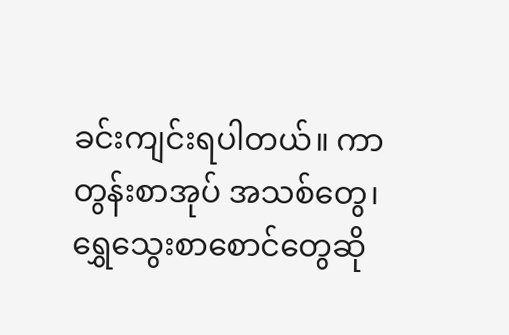ခင်းကျင်းရပါတယ်။ ကာတွန်းစာအုပ် အသစ်တွေ၊ ရွှေသွေးစာစောင်တွေဆို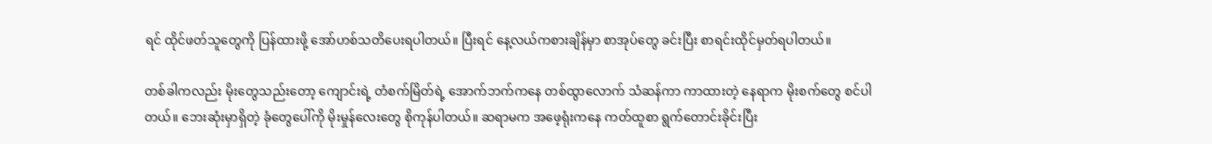ရင် ထိုင်ဖတ်သူတွေကို ပြန်ထားဖို့ အော်ဟစ်သတိပေးရပါတယ်။ ပြီးရင် နေ့လယ်ကစားချိန်မှာ စာအုပ်တွေ ခင်းပြီး စာရင်းထိုင်မှတ်ရပါတယ်။

တစ်ခါကလည်း မိုးတွေသည်းတော့ ကျောင်းရဲ့ တံစက်မြိတ်ရဲ့ အောက်ဘက်ကနေ တစ်ထွာလောက် သံဆန်ကာ ကာထားတဲ့ နေရာက မိုးစက်တွေ စင်ပါတယ်။ ဘေးဆုံးမှာရှိတဲ့ ခုံတွေပေါ်ကို မိုးမှုန်လေးတွေ စိုကုန်ပါတယ်။ ဆရာမက အဖေ့ရုံးကနေ ကတ်ထူစာ ရွက်တောင်းခိုင်းပြီး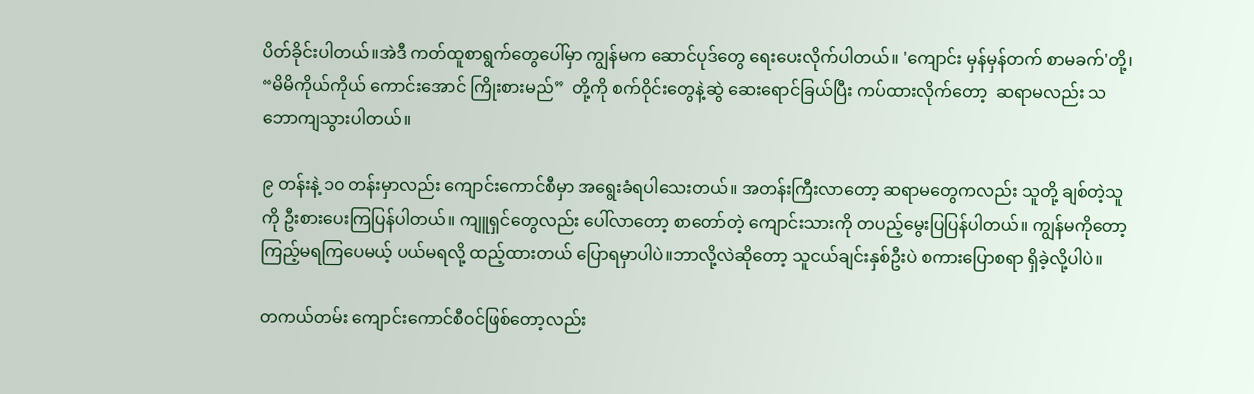ပိတ်ခိုင်းပါတယ်။အဲဒီ ကတ်ထူစာရွက်တွေပေါ်မှာ ကျွန်မက ဆောင်ပုဒ်တွေ ရေးပေးလိုက်ပါတယ်။ 'ကျောင်း မှန်မှန်တက် စာမခက်'တို့၊ “မိမိကိုယ်ကိုယ် ကောင်းအောင် ကြိုးစားမည်”  တို့ကို စက်ဝိုင်းတွေနဲ့ဆွဲ ဆေးရောင်ခြယ်ပြီး ကပ်ထားလိုက်တော့  ဆရာမလည်း သဘောကျသွားပါတယ်။

၉ တန်းနဲ့ ၁၀ တန်းမှာလည်း ကျောင်းကောင်စီမှာ အရွေးခံရပါသေးတယ်။ အတန်းကြီးလာတော့ ဆရာမတွေကလည်း သူတို့ ချစ်တဲ့သူကို ဦးစားပေးကြပြန်ပါတယ်။ ကျူရှင်တွေလည်း ပေါ်လာတော့ စာတော်တဲ့ ကျောင်းသားကို တပည့်မွေးပြပြန်ပါတယ်။ ကျွန်မကိုတော့ ကြည့်မရကြပေမယ့် ပယ်မရလို့ ထည့်ထားတယ် ပြောရမှာပါပဲ။ဘာလို့လဲဆိုတော့ သူငယ်ချင်းနှစ်ဦးပဲ စကားပြောစရာ ရှိခဲ့လို့ပါပဲ။

တကယ်တမ်း ကျောင်းကောင်စီဝင်ဖြစ်တော့လည်း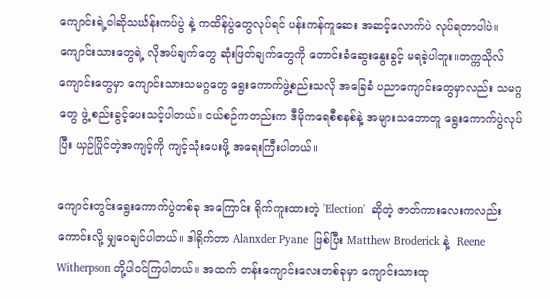ကျောင်းရဲ့ဝါဆိုသင်္ဃန်းကပ်ပွဲ နဲ့ ကထိန်ပွဲတွေလုပ်ရင် ပန်းကန်ကူဆေး အဆင့်လောက်ပဲ လုပ်ရတာပါပဲ။ ကျောင်းသားတွေရဲ့ လိုအပ်ချက်တွေ ဆုံးဖြတ်ချက်တွေကို တောင်းခံဆွေးနွေးခွင့် မရခဲ့ပါဘူး။တက္ကသိုလ်ကျောင်းတွေမှာ ကျောင်းသားသမဂ္ဂတွေ ရွေးကောက်ဖွဲ့စည်းသလို အခြေခံ ပညာကျောင်းတွေမှာလည်း သမဂ္ဂတွေ ဖွဲ့ စည်းခွင့်ပေးသင့်ပါတယ်။ ငယ်စဉ်ကတည်းက ဒီမိုကရေစီစနစ်နဲ့ အများသဘောတူ ရွေးကောက်ပွဲလုပ်ပြီး ယှဉ်ပြိုင်တဲ့အကျင့်ကို ကျင့်သုံးပေးဖို့ အရေးကြီးပါတယ်။

ကျောင်းတွင်းရွေးကောက်ပွဲတစ်ခု အကြောင်း ရိုက်ကူးထားတဲ့ 'Election'  ဆိုတဲ့ ဇာတ်ကားလေးကလည်း ကောင်းလို့ မျှဝေချင်ပါတယ်။ ဒါရိုက်တာ Alanxder Pyane  ဖြစ်ပြီး Matthew Broderick နဲ့  Reene Witherpson တို့ပါဝင်ကြပါတယ်။ အထက် တန်းကျောင်းလေးတစ်ခုမှာ ကျောင်းသားထု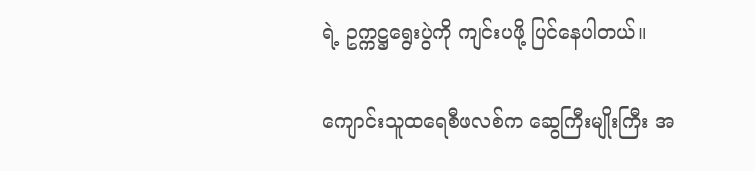ရဲ့ ဥက္ကဋ္ဌရွေးပွဲကို ကျင်းပဖို့ ပြင်နေပါတယ်။

ကျောင်းသူထရေစီဖလစ်က ဆွေကြီးမျိုးကြီး အ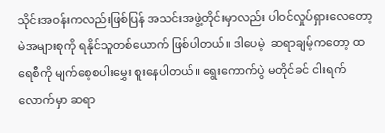သိုင်းအဝန်းကလည်းဖြစ်ပြန် အသင်းအဖွဲ့တိုင်းမှာလည်း ပါဝင်လှုပ်ရှားလေတော့  မဲအများစုကို ရနိုင်သူတစ်ယောက် ဖြစ်ပါတယ်။ ဒါပေမဲ့  ဆရာချမ့်ကတော့ ထရေစီကို မျက်စေ့စပါးမွှေး စူးနေပါတယ်။ ရွေးကောက်ပွဲ မတိုင်ခင် ငါးရက်လောက်မှာ ဆရာ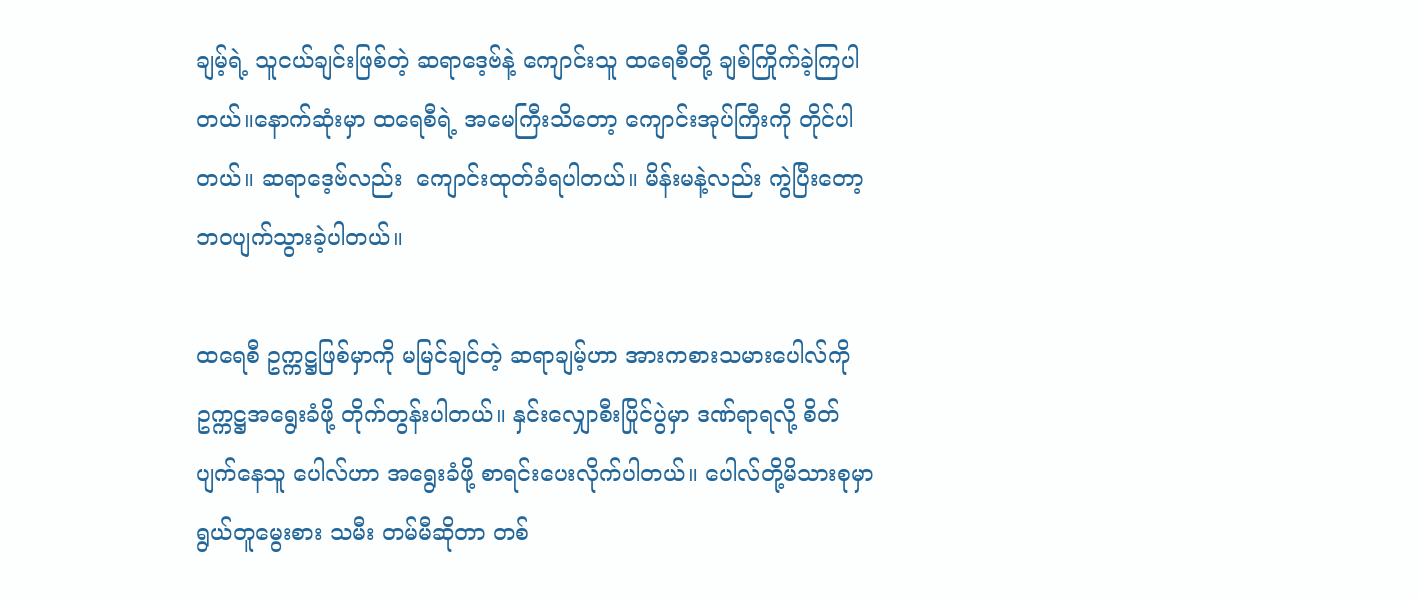ချမ့်ရဲ့ သူငယ်ချင်းဖြစ်တဲ့ ဆရာဒေ့ဗ်နဲ့ ကျောင်းသူ ထရေစီတို့ ချစ်ကြိုက်ခဲ့ကြပါတယ်။နောက်ဆုံးမှာ ထရေစီရဲ့ အမေကြီးသိတော့ ကျောင်းအုပ်ကြီးကို တိုင်ပါတယ်။ ဆရာဒေ့ဗ်လည်း  ကျောင်းထုတ်ခံရပါတယ်။ မိန်းမနဲ့လည်း ကွဲပြီးတော့ ဘဝပျက်သွားခဲ့ပါတယ်။

ထရေစီ ဥက္ကဋ္ဌဖြစ်မှာကို မမြင်ချင်တဲ့ ဆရာချမ့်ဟာ အားကစားသမားပေါလ်ကို ဥက္ကဋ္ဌအရွေးခံဖို့ တိုက်တွန်းပါတယ်။ နှင်းလျှောစီးပြိုင်ပွဲမှာ ဒဏ်ရာရလို့ စိတ်ပျက်နေသူ ပေါလ်ဟာ အရွေးခံဖို့ စာရင်းပေးလိုက်ပါတယ်။ ပေါလ်တို့မိသားစုမှာ ရွယ်တူမွေးစား သမီး တမ်မီဆိုတာ တစ်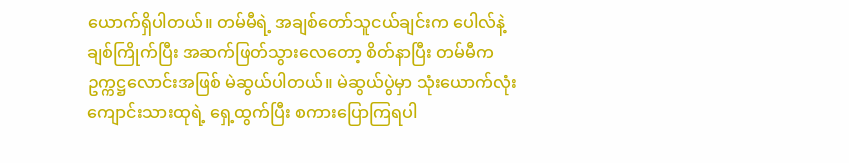ယောက်ရှိပါတယ်။ တမ်မီရဲ့ အချစ်တော်သူငယ်ချင်းက ပေါလ်နဲ့ ချစ်ကြိုက်ပြီး အဆက်ဖြတ်သွားလေတော့ စိတ်နာပြီး တမ်မီက ဥက္ကဋ္ဌလောင်းအဖြစ် မဲဆွယ်ပါတယ်။ မဲဆွယ်ပွဲမှာ သုံးယောက်လုံး ကျောင်းသားထုရဲ့ ရှေ့ထွက်ပြီး စကားပြောကြရပါ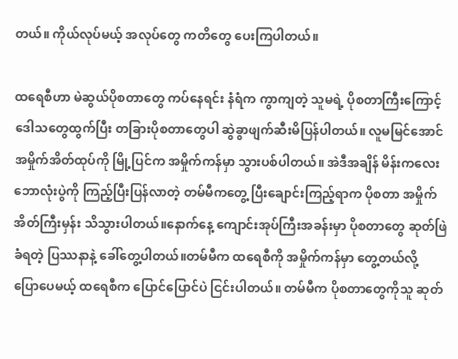တယ်။ ကိုယ်လုပ်မယ့် အလုပ်တွေ ကတိတွေ ပေးကြပါတယ်။

ထရေစီဟာ မဲဆွယ်ပိုစတာတွေ ကပ်နေရင်း နံရံက ကွာကျတဲ့ သူမရဲ့ ပိုစတာကြီးကြောင့် ဒေါသတွေထွက်ပြီး တခြားပိုစတာတွေပါ ဆွဲခွာဖျက်ဆီးမိပြန်ပါတယ်။ လူမမြင်အောင် အမှိုက်အိတ်ထုပ်ကို မြို့ပြင်က အမှိုက်ကန်မှာ သွားပစ်ပါတယ်။ အဲဒီအချိန် မိန်းကလေးဘောလုံးပွဲကို ကြည့်ပြီးပြန်လာတဲ့ တမ်မီကတွေ့ ပြီးချောင်းကြည့်ရာက ပိုစတာ အမှိုက်အိတ်ကြီးမှန်း သိသွားပါတယ်။နောက်နေ့ ကျောင်းအုပ်ကြီးအခန်းမှာ ပိုစတာတွေ ဆုတ်ဖြဲခံရတဲ့ ပြဿနာနဲ့ ခေါ်တွေ့ပါတယ်။တမ်မီက ထရေစီကို အမှိုက်ကန်မှာ တွေ့တယ်လို့  ပြောပေမယ့် ထရေစီက ပြောင်ပြောင်ပဲ ငြင်းပါတယ်။ တမ်မီက ပိုစတာတွေကိုသူ ဆုတ်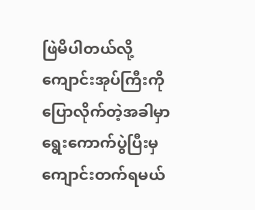ဖြဲမိပါတယ်လို့ ကျောင်းအုပ်ကြီးကို ပြောလိုက်တဲ့အခါမှာ ရွေးကောက်ပွဲပြီးမှ ကျောင်းတက်ရမယ်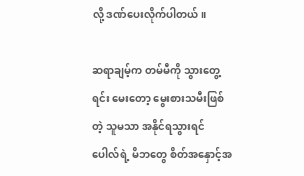လို့ ဒဏ်ပေးလိုက်ပါတယ်။

ဆရာချမ့်က တမ်မီကို သွားတွေ့ရင်း မေးတော့ မွေးစားသမီးဖြစ်တဲ့ သူမသာ အနိုင်ရသွားရင် ပေါလ်ရဲ့ မိဘတွေ စိတ်အနှောင့်အ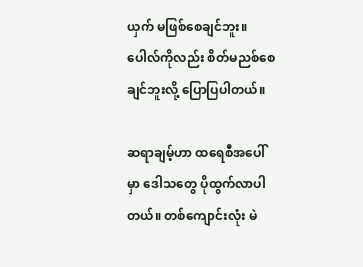ယှက် မဖြစ်စေချင်ဘူး။ ပေါလ်ကိုလည်း စိတ်မညစ်စေချင်ဘူးလို့ ပြောပြပါတယ်။

ဆရာချမ့်ဟာ ထရေစီအပေါ်မှာ ဒေါသတွေ ပိုထွက်လာပါတယ်။ တစ်ကျောင်းလုံး မဲ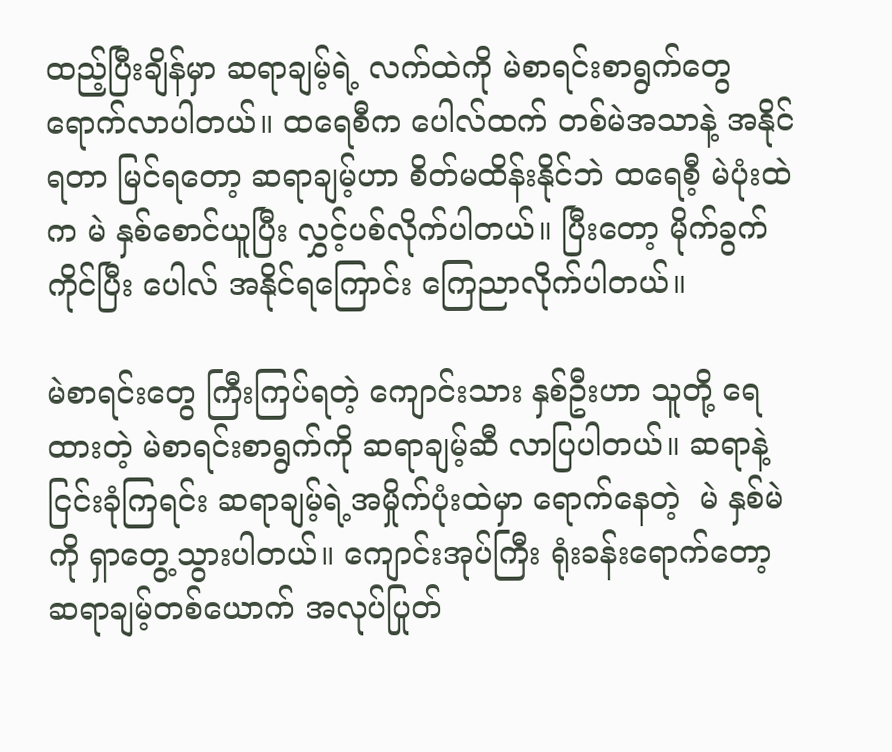ထည့်ပြီးချိန်မှာ ဆရာချမ့်ရဲ့ လက်ထဲကို မဲစာရင်းစာရွက်တွေ  ရောက်လာပါတယ်။ ထရေစီက ပေါလ်ထက် တစ်မဲအသာနဲ့ အနိုင်ရတာ မြင်ရတော့ ဆရာချမ့်ဟာ စိတ်မထိန်းနိုင်ဘဲ ထရေစီ့ မဲပုံးထဲက မဲ နှစ်စောင်ယူပြီး လွှင့်ပစ်လိုက်ပါတယ်။ ပြီးတော့ မိုက်ခွက်ကိုင်ပြီး ပေါလ် အနိုင်ရကြောင်း ကြေညာလိုက်ပါတယ်။

မဲစာရင်းတွေ ကြီးကြပ်ရတဲ့ ကျောင်းသား နှစ်ဦးဟာ သူတို့ ရေထားတဲ့ မဲစာရင်းစာရွက်ကို ဆရာချမ့်ဆီ လာပြပါတယ်။ ဆရာနဲ့ ငြင်းခုံကြရင်း ဆရာချမ့်ရဲ့အမှိုက်ပုံးထဲမှာ ရောက်နေတဲ့  မဲ နှစ်မဲကို ရှာတွေ့သွားပါတယ်။ ကျောင်းအုပ်ကြီး ရုံးခန်းရောက်တော့ ဆရာချမ့်တစ်ယောက် အလုပ်ပြုတ်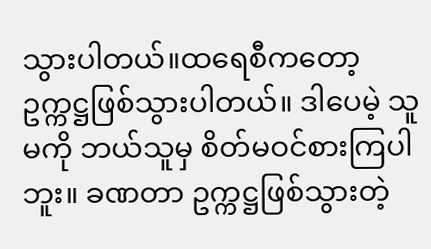သွားပါတယ်။ထရေစီကတော့ ဥက္ကဋ္ဌဖြစ်သွားပါတယ်။ ဒါပေမဲ့ သူမကို ဘယ်သူမှ စိတ်မဝင်စားကြပါဘူး။ ခဏတာ ဥက္ကဋ္ဌဖြစ်သွားတဲ့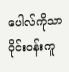ပေါလ်ကိုသာ ဝိုင်းဝန်းကူ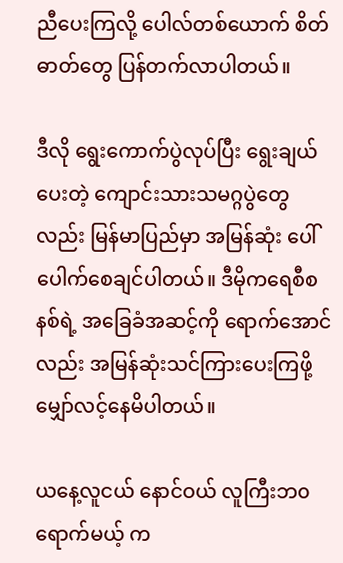ညီပေးကြလို့ ပေါလ်တစ်ယောက် စိတ်ဓာတ်တွေ ပြန်တက်လာပါတယ်။

ဒီလို ရွေးကောက်ပွဲလုပ်ပြီး ရွေးချယ်ပေးတဲ့ ကျောင်းသားသမဂ္ဂပွဲတွေလည်း မြန်မာပြည်မှာ အမြန်ဆုံး ပေါ်ပေါက်စေချင်ပါတယ်။ ဒီမိုကရေစီစနစ်ရဲ့ အခြေခံအဆင့်ကို ရောက်အောင်လည်း အမြန်ဆုံးသင်ကြားပေးကြဖို့ မျှော်လင့်နေမိပါတယ်။

ယနေ့လူငယ် နောင်ဝယ် လူကြီးဘ၀ ရောက်မယ့် က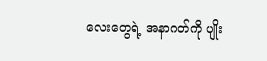လေးတွေရဲ့ အနာဂတ်ကို ပျိုး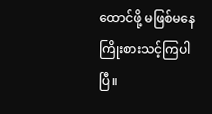ထောင်ဖို့ မဖြစ်မနေ ကြိုးစားသင့်ကြပါပြီ။